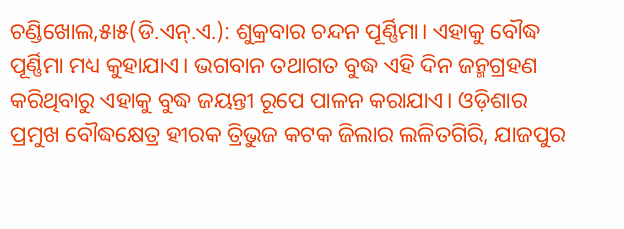ଚଣ୍ଡିଖୋଲ,୫ା୫(ଡି.ଏନ୍.ଏ.): ଶୁକ୍ରବାର ଚନ୍ଦନ ପୂର୍ଣ୍ଣିମା। ଏହାକୁ ବୌଦ୍ଧ ପୂର୍ଣ୍ଣିମା ମଧ୍ୟ କୁହାଯାଏ। ଭଗବାନ ତଥାଗତ ବୁଦ୍ଧ ଏହି ଦିନ ଜନ୍ମଗ୍ରହଣ କରିଥିବାରୁ ଏହାକୁ ବୁଦ୍ଧ ଜୟନ୍ତୀ ରୂପେ ପାଳନ କରାଯାଏ। ଓଡ଼ିଶାର ପ୍ରମୁଖ ବୌଦ୍ଧକ୍ଷେତ୍ର ହୀରକ ତ୍ରିଭୁଜ କଟକ ଜିଲାର ଲଳିତଗିରି, ଯାଜପୁର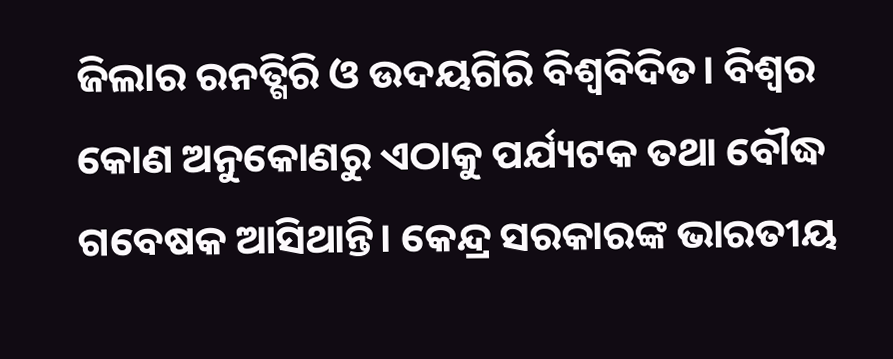ଜିଲାର ରନତ୍ଗିରି ଓ ଉଦୟଗିରି ବିଶ୍ୱବିଦିତ। ବିଶ୍ୱର କୋଣ ଅନୁକୋଣରୁ ଏଠାକୁ ପର୍ଯ୍ୟଟକ ତଥା ବୌଦ୍ଧ ଗବେଷକ ଆସିଥାନ୍ତି। କେନ୍ଦ୍ର ସରକାରଙ୍କ ଭାରତୀୟ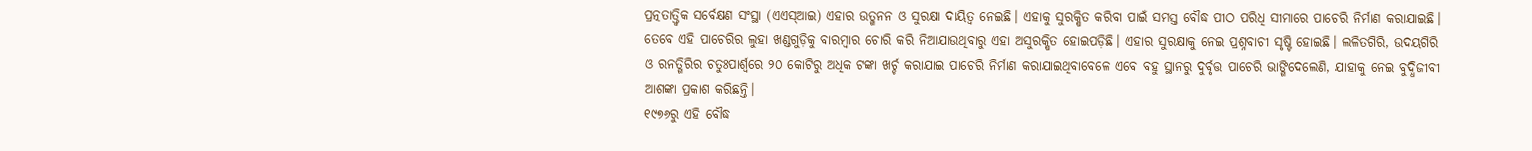ପ୍ରତ୍ନତାତ୍ତ୍ୱିକ ସର୍ବେକ୍ଷଣ ସଂସ୍ଥା (ଏଏସ୍ଆଇ) ଏହାର ଉତ୍ଖନନ ଓ ସୁରକ୍ଷା ଦାୟିତ୍ୱ ନେଇଛି। ଏହାକୁ ସୁରକ୍ଷିତ କରିବା ପାଇଁ ସମସ୍ତ ବୌଦ୍ଧ ପୀଠ ପରିଧି ସୀମାରେ ପାଚେରି ନିର୍ମାଣ କରାଯାଇଛି। ତେବେ ଏହି ପାଚେରିର ଲୁହା ଖଣ୍ଡଗୁଡ଼ିକୁ ବାରମ୍ବାର ଚୋରି କରି ନିଆଯାଉଥିବାରୁ ଏହା ଅସୁରକ୍ଷିତ ହୋଇପଡ଼ିଛି। ଏହାର ସୁରକ୍ଷାକୁ ନେଇ ପ୍ରଶ୍ନବାଚୀ ସୃଷ୍ଟି ହୋଇଛି। ଲଳିତଗିରି, ଉଦୟଗିରି ଓ ରନତ୍ଗିରିର ଚତୁଃପାର୍ଶ୍ୱରେ ୨୦ କୋଟିରୁ ଅଧିକ ଟଙ୍କା ଖର୍ଚ୍ଚ କରାଯାଇ ପାଚେରି ନିର୍ମାଣ କରାଯାଇଥିବାବେଳେ ଏବେ ବହୁ ସ୍ଥାନରୁ ଦୁର୍ବୃତ୍ତ ପାଚେରି ଭାଙ୍ଗିଦେଲେଣି, ଯାହାକୁ ନେଇ ବୁଦ୍ଧିଜୀବୀ ଆଶଙ୍କା ପ୍ରକାଶ କରିଛନ୍ତି।
୧୯୭୬ରୁ ଏହି ବୌଦ୍ଧ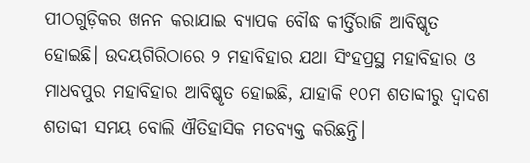ପୀଠଗୁଡ଼ିକର ଖନନ କରାଯାଇ ବ୍ୟାପକ ବୌଦ୍ଧ କୀର୍ତ୍ତିରାଜି ଆବିଷ୍କୃତ ହୋଇଛି। ଉଦୟଗିରିଠାରେ ୨ ମହାବିହାର ଯଥା ସିଂହପ୍ରସ୍ଥ ମହାବିହାର ଓ ମାଧବପୁର ମହାବିହାର ଆବିଷ୍କୃତ ହୋଇଛି, ଯାହାକି ୧୦ମ ଶତାବ୍ଦୀରୁ ଦ୍ୱାଦଶ ଶତାବ୍ଦୀ ସମୟ ବୋଲି ଐତିହାସିକ ମତବ୍ୟକ୍ତ କରିଛନ୍ତି।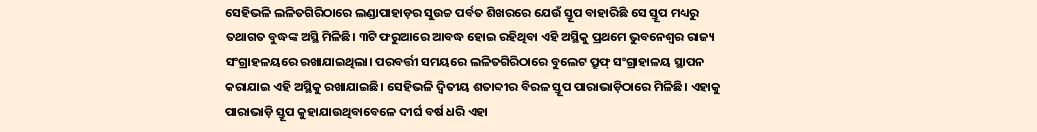ସେହିଭଳି ଲଳିତଗିରିଠାରେ ଲଣ୍ଡାପାହାଡ଼ର ସୁଉଚ୍ଚ ପର୍ବତ ଶିଖରରେ ଯେଉଁ ସ୍ତୂପ ବାହାରିଛି ସେ ସ୍ତୂପ ମଧ୍ୟରୁ ତଥାଗତ ବୁଦ୍ଧଙ୍କ ଅସ୍ଥି ମିଳିଛି। ୩ଟି ଫରୁଆରେ ଆବଦ୍ଧ ହୋଇ ରହିଥିବା ଏହି ଅସ୍ଥିକୁ ପ୍ରଥମେ ଭୁବନେଶ୍ୱର ରାଜ୍ୟ ସଂଗ୍ରାହଳୟରେ ରଖାଯାଇଥିଲା। ପରବର୍ତ୍ତୀ ସମୟରେ ଲଳିତଗିରିଠାରେ ବୁଲେଟ ପ୍ରୁଫ୍ ସଂଗ୍ରାହାଳୟ ସ୍ଥାପନ କରାଯାଇ ଏହି ଅସ୍ଥିକୁ ରଖାଯାଇଛି। ସେହିଭଳି ଦ୍ୱିତୀୟ ଶତାବ୍ଦୀର ବିରଳ ସ୍ତୂପ ପାରାଭାଡ଼ିଠାରେ ମିଳିଛି। ଏହାକୁ ପାରାଭାଡ଼ି ସ୍ତୂପ କୁହାଯାଉଥିବାବେଳେ ଦୀର୍ଘ ବର୍ଷ ଧରି ଏହା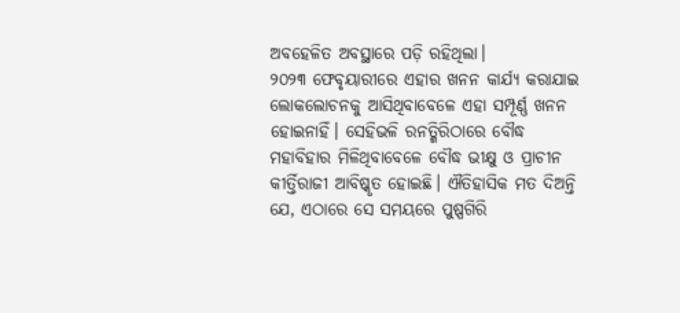ଅବହେଳିତ ଅବସ୍ଥାରେ ପଡ଼ି ରହିଥିଲା।
୨୦୨୩ ଫେବୃୟାରୀରେ ଏହାର ଖନନ କାର୍ଯ୍ୟ କରାଯାଇ ଲୋକଲୋଚନକୁ ଆସିଥିବାବେଳେ ଏହା ସମ୍ପୂର୍ଣ୍ଣ ଖନନ ହୋଇନାହିଁ। ସେହିଭଳି ରନତ୍ଗିରିଠାରେ ବୌଦ୍ଧ ମହାବିହାର ମିଳିଥିବାବେଳେ ବୌଦ୍ଧ ଭୀକ୍ଷୁ ଓ ପ୍ରାଚୀନ କୀର୍ତ୍ତିରାଜୀ ଆବିଷ୍କୃତ ହୋଇଛି। ଐତିହାସିକ ମତ ଦିଅନ୍ତି ଯେ, ଏଠାରେ ସେ ସମୟରେ ପୁଷ୍ପଗିରି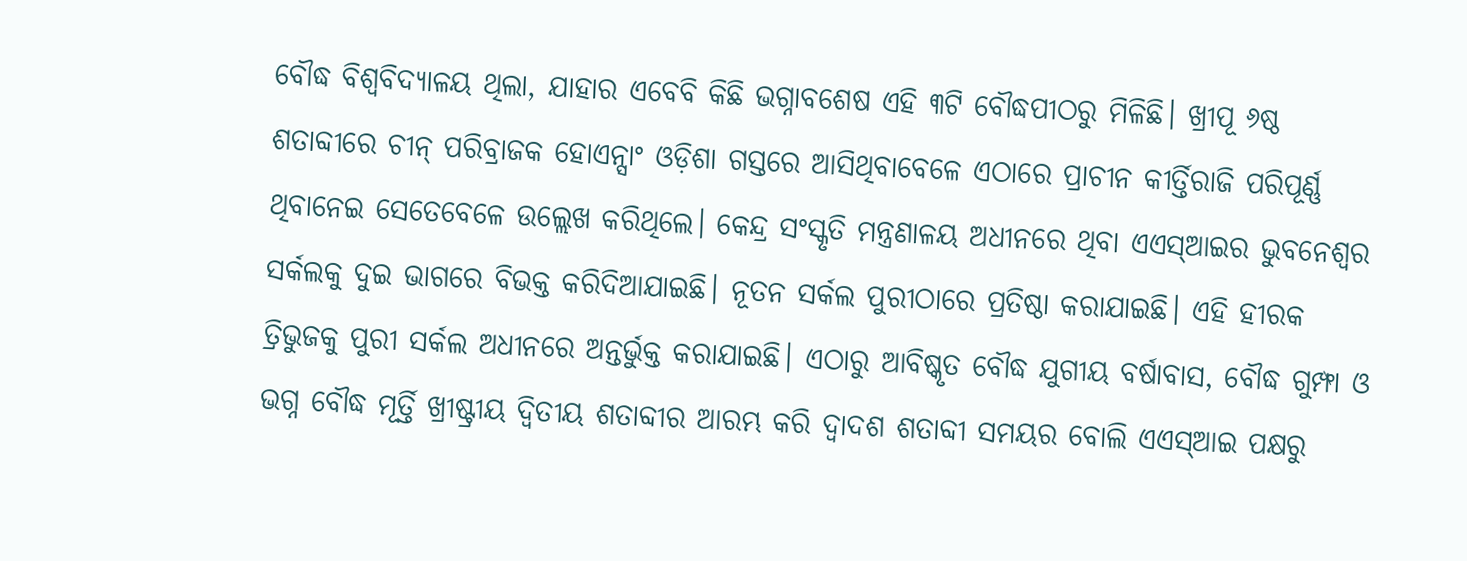ବୌଦ୍ଧ ବିଶ୍ୱବିଦ୍ୟାଳୟ ଥିଲା, ଯାହାର ଏବେବି କିଛି ଭଗ୍ନାବଶେଷ ଏହି ୩ଟି ବୌଦ୍ଧପୀଠରୁ ମିଳିଛି। ଖ୍ରୀପୂ ୬ଷ୍ଠ ଶତାବ୍ଦୀରେ ଚୀନ୍ ପରିବ୍ରାଜକ ହୋଏନ୍ସାଂ ଓଡ଼ିଶା ଗସ୍ତରେ ଆସିଥିବାବେଳେ ଏଠାରେ ପ୍ରାଚୀନ କୀର୍ତ୍ତିରାଜି ପରିପୂର୍ଣ୍ଣ ଥିବାନେଇ ସେତେବେଳେ ଉଲ୍ଲେଖ କରିଥିଲେ। କେନ୍ଦ୍ର ସଂସ୍କୃତି ମନ୍ତ୍ରଣାଳୟ ଅଧୀନରେ ଥିବା ଏଏସ୍ଆଇର ଭୁବନେଶ୍ୱର ସର୍କଲକୁ ଦୁଇ ଭାଗରେ ବିଭକ୍ତ କରିଦିଆଯାଇଛି। ନୂତନ ସର୍କଲ ପୁରୀଠାରେ ପ୍ରତିଷ୍ଠା କରାଯାଇଛି। ଏହି ହୀରକ ତ୍ରିଭୁଜକୁ ପୁରୀ ସର୍କଲ ଅଧୀନରେ ଅନ୍ତର୍ଭୁକ୍ତ କରାଯାଇଛି। ଏଠାରୁ ଆବିଷ୍କୃତ ବୌଦ୍ଧ ଯୁଗୀୟ ବର୍ଷାବାସ, ବୌଦ୍ଧ ଗୁମ୍ଫା ଓ ଭଗ୍ନ ବୌଦ୍ଧ ମୂର୍ତ୍ତି ଖ୍ରୀଷ୍ଟ୍ରୀୟ ଦ୍ୱିତୀୟ ଶତାବ୍ଦୀର ଆରମ୍ଭ କରି ଦ୍ୱାଦଶ ଶତାବ୍ଦୀ ସମୟର ବୋଲି ଏଏସ୍ଆଇ ପକ୍ଷରୁ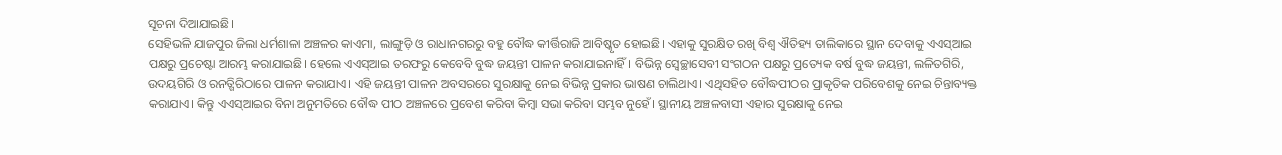ସୂଚନା ଦିଆଯାଇଛି।
ସେହିଭଳି ଯାଜପୁର ଜିଲା ଧର୍ମଶାଳା ଅଞ୍ଚଳର କାଏମା, ଲାଙ୍ଗୁଡ଼ି ଓ ରାଧାନଗରରୁ ବହୁ ବୌଦ୍ଧ କୀର୍ତ୍ତିରାଜି ଆବିଷ୍କୃତ ହୋଇଛି। ଏହାକୁ ସୁରକ୍ଷିତ ରଖି ବିଶ୍ୱ ଐତିହ୍ୟ ତାଲିକାରେ ସ୍ଥାନ ଦେବାକୁ ଏଏସ୍ଆଇ ପକ୍ଷରୁ ପ୍ରଚେଷ୍ଟା ଆରମ୍ଭ କରାଯାଇଛି। ହେଲେ ଏଏସ୍ଆଇ ତରଫରୁ କେବେବି ବୁଦ୍ଧ ଜୟନ୍ତୀ ପାଳନ କରାଯାଇନାହିଁ। ବିଭିନ୍ନ ସ୍ବେଚ୍ଛାସେବୀ ସଂଗଠନ ପକ୍ଷରୁ ପ୍ରତ୍ୟେକ ବର୍ଷ ବୁଦ୍ଧ ଜୟନ୍ତୀ, ଲଳିତଗିରି, ଉଦୟଗିରି ଓ ରନତ୍ଗିରିଠାରେ ପାଳନ କରାଯାଏ। ଏହି ଜୟନ୍ତୀ ପାଳନ ଅବସରରେ ସୁରକ୍ଷାକୁ ନେଇ ବିଭିନ୍ନ ପ୍ରକାର ଭାଷଣ ଚାଲିଥାଏ। ଏଥିସହିତ ବୌଦ୍ଧପୀଠର ପ୍ରାକୃତିକ ପରିବେଶକୁ ନେଇ ଚିନ୍ତାବ୍ୟକ୍ତ କରାଯାଏ। କିନ୍ତୁ ଏଏସ୍ଆଇର ବିନା ଅନୁମତିରେ ବୌଦ୍ଧ ପୀଠ ଅଞ୍ଚଳରେ ପ୍ରବେଶ କରିବା କିମ୍ବା ସଭା କରିବା ସମ୍ଭବ ନୁହେଁ। ସ୍ଥାନୀୟ ଅଞ୍ଚଳବାସୀ ଏହାର ସୁରକ୍ଷାକୁ ନେଇ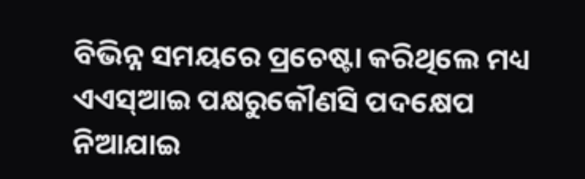ବିଭିନ୍ନ ସମୟରେ ପ୍ରଚେଷ୍ଟା କରିଥିଲେ ମଧ୍ୟ ଏଏସ୍ଆଇ ପକ୍ଷରୁକୌଣସି ପଦକ୍ଷେପ ନିଆଯାଇ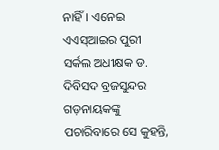ନାହିଁ। ଏନେଇ ଏଏସ୍ଆଇର ପୁରୀ ସର୍କଲ ଅଧୀକ୍ଷକ ଡ. ଦିବିସଦ ବ୍ରଜସୁନ୍ଦର ଗଡ଼ନାୟକଙ୍କୁ ପଚାରିବାରେ ସେ କୁହନ୍ତି,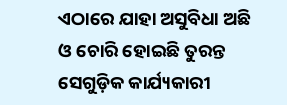ଏଠାରେ ଯାହା ଅସୁବିଧା ଅଛି ଓ ଚୋରି ହୋଇଛି ତୁରନ୍ତ ସେଗୁଡ଼ିକ କାର୍ଯ୍ୟକାରୀ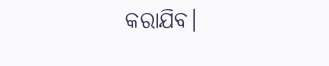କରାଯିବ।